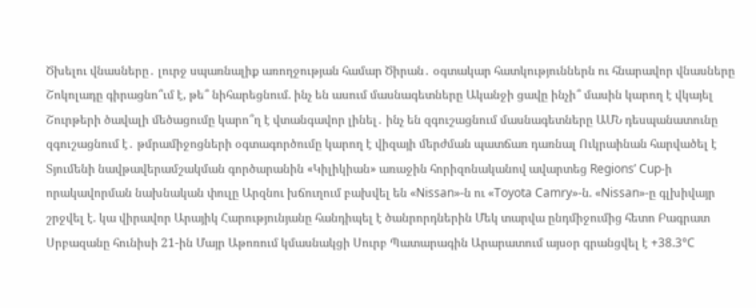Ծխելու վնասները․ լուրջ սպառնալիք առողջության համար Ծիրան․ օգտակար հատկություններն ու հնարավոր վնասները Շոկոլադը գիրացնո՞ւմ է, թե՞ նիհարեցնում. ինչ են ասում մասնագետները Ականջի ցավը ինչի՞ մասին կարող է վկայել Շուրթերի ծավալի մեծացումը կարո՞ղ է վտանգավոր լինել․ ինչ են զգուշացնում մասնագետները ԱՄՆ դեսպանատունը զգուշացնում է․ թմրամիջոցների օգտագործումը կարող է վիզայի մերժման պատճառ դառնալ Ուկրաինան հարվածել է Տյումենի նավթավերամշակման գործարանին «Կիլիկիան» առաջին հորիզոնականով ավարտեց Regions’ Cup-ի որակավորման նախնական փուլը Արզնու խճուղում բախվել են «Nissan»-ն ու «Toyota Camry»-ն. «Nissan»-ը գլխիվայր շրջվել է. կա վիրավոր Արայիկ Հարությունյանը հանդիպել է ծանրորդներին Մեկ տարվա ընդմիջումից հետո Բագրատ Սրբազանը հունիսի 21-ին Մայր Աթոռում կմասնակցի Սուրբ Պատարագին Արարատում այսօր գրանցվել է +38.3°C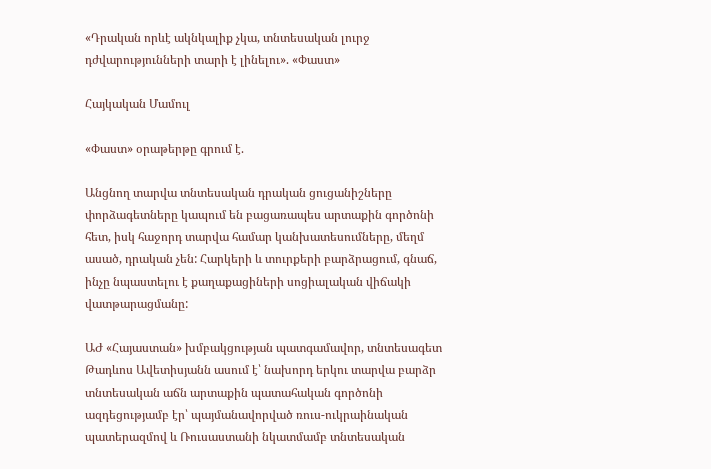«Դրական որևէ ակնկալիք չկա, տնտեսական լուրջ դժվարությունների տարի է լինելու». «Փաստ»

Հայկական Մամուլ

«Փաստ» օրաթերթը գրում է.

Անցնող տարվա տնտեսական դրական ցուցանիշները փորձագետները կապում են բացառապես արտաքին գործոնի հետ, իսկ հաջորդ տարվա համար կանխատեսումները, մեղմ ասած, դրական չեն: Հարկերի և տուրքերի բարձրացում, գնաճ, ինչը նպաստելու է քաղաքացիների սոցիալական վիճակի վատթարացմանը:

ԱԺ «Հայաստան» խմբակցության պատգամավոր, տնտեսագետ Թադևոս Ավետիսյանն ասում է՝ նախորդ երկու տարվա բարձր տնտեսական աճն արտաքին պատահական գործոնի ազդեցությամբ էր՝ պայմանավորված ռուս-ուկրաինական պատերազմով և Ռուսաստանի նկատմամբ տնտեսական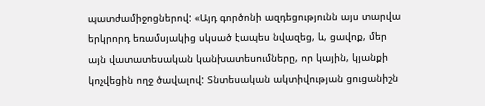պատժամիջոցներով: «Այդ գործոնի ազդեցությունն այս տարվա երկրորդ եռամսյակից սկսած էապես նվազեց, և, ցավոք, մեր այն վատատեսական կանխատեսումները, որ կային, կյանքի կոչվեցին ողջ ծավալով: Տնտեսական ակտիվության ցուցանիշն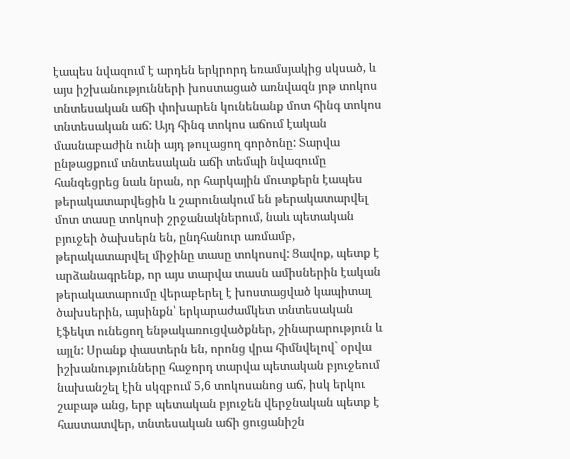էապես նվազում է արդեն երկրորդ եռամսյակից սկսած, և այս իշխանությունների խոստացած առնվազն յոթ տոկոս տնտեսական աճի փոխարեն կունենանք մոտ հինգ տոկոս տնտեսական աճ: Այդ հինգ տոկոս աճում էական մասնաբաժին ունի այդ թուլացող գործոնը: Տարվա ընթացքում տնտեսական աճի տեմպի նվազումը հանգեցրեց նաև նրան, որ հարկային մուտքերն էապես թերակատարվեցին և շարունակում են թերակատարվել մոտ տասը տոկոսի շրջանակներում, նաև պետական բյուջեի ծախսերն են, ընդհանուր առմամբ, թերակատարվել միջինը տասը տոկոսով: Ցավոք, պետք է արձանագրենք, որ այս տարվա տասն ամիսներին էական թերակատարումը վերաբերել է խոստացված կապիտալ ծախսերին, այսինքն՝ երկարաժամկետ տնտեսական էֆեկտ ունեցող ենթակառուցվածքներ, շինարարություն և այլն: Սրանք փաստերն են, որոնց վրա հիմնվելով` օրվա իշխանությունները հաջորդ տարվա պետական բյուջեում նախանշել էին սկզբում 5,6 տոկոսանոց աճ, իսկ երկու շաբաթ անց, երբ պետական բյուջեն վերջնական պետք է հաստատվեր, տնտեսական աճի ցուցանիշն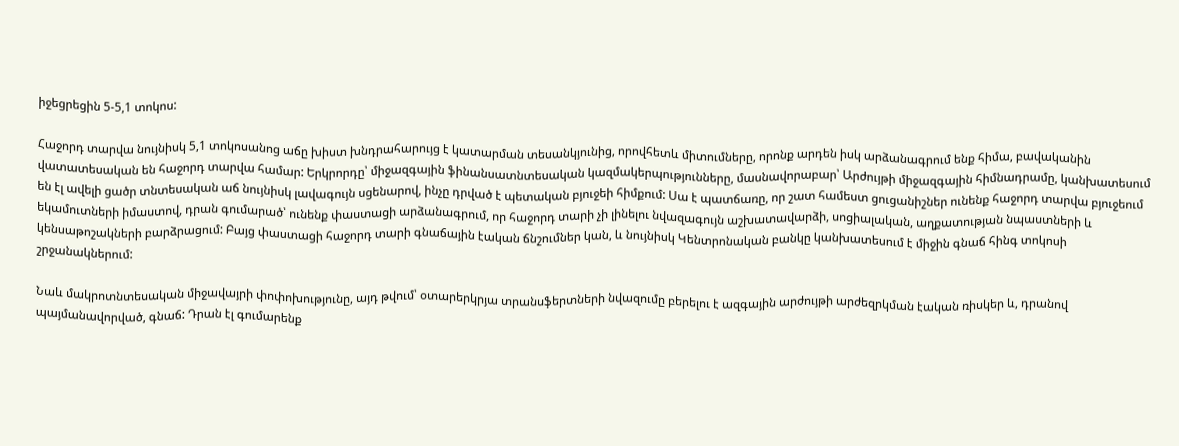իջեցրեցին 5-5,1 տոկոս:

Հաջորդ տարվա նույնիսկ 5,1 տոկոսանոց աճը խիստ խնդրահարույց է կատարման տեսանկյունից, որովհետև միտումները, որոնք արդեն իսկ արձանագրում ենք հիմա, բավականին վատատեսական են հաջորդ տարվա համար: Երկրորդը՝ միջազգային ֆինանսատնտեսական կազմակերպությունները, մասնավորաբար՝ Արժույթի միջազգային հիմնադրամը, կանխատեսում են էլ ավելի ցածր տնտեսական աճ նույնիսկ լավագույն սցենարով, ինչը դրված է պետական բյուջեի հիմքում: Սա է պատճառը, որ շատ համեստ ցուցանիշներ ունենք հաջորդ տարվա բյուջեում եկամուտների իմաստով, դրան գումարած՝ ունենք փաստացի արձանագրում, որ հաջորդ տարի չի լինելու նվազագույն աշխատավարձի, սոցիալական, աղքատության նպաստների և կենսաթոշակների բարձրացում: Բայց փաստացի հաջորդ տարի գնաճային էական ճնշումներ կան, և նույնիսկ Կենտրոնական բանկը կանխատեսում է միջին գնաճ հինգ տոկոսի շրջանակներում:

Նաև մակրոտնտեսական միջավայրի փոփոխությունը, այդ թվում՝ օտարերկրյա տրանսֆերտների նվազումը բերելու է ազգային արժույթի արժեզրկման էական ռիսկեր և, դրանով պայմանավորված, գնաճ: Դրան էլ գումարենք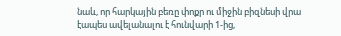նաև, որ հարկային բեռը փոքր ու միջին բիզնեսի վրա էապես ավելանալու է հունվարի 1-ից,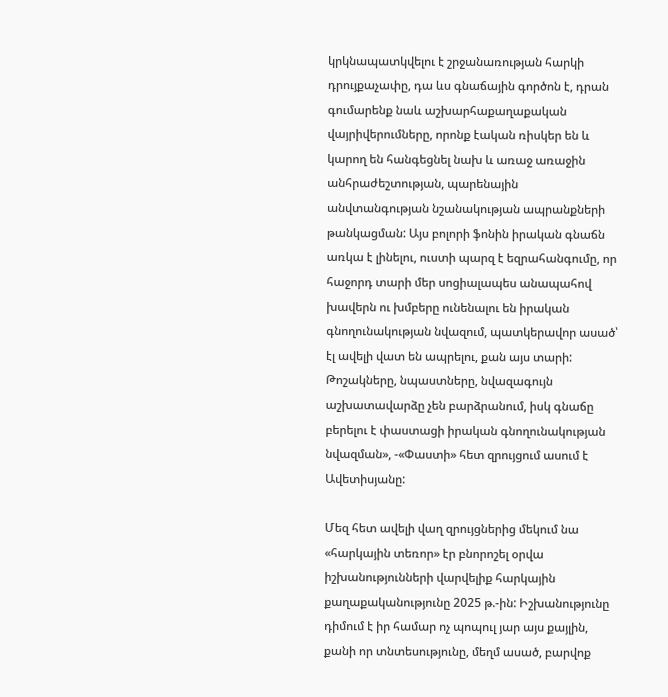կրկնապատկվելու է շրջանառության հարկի դրույքաչափը, դա ևս գնաճային գործոն է, դրան գումարենք նաև աշխարհաքաղաքական վայրիվերումները, որոնք էական ռիսկեր են և կարող են հանգեցնել նախ և առաջ առաջին անհրաժեշտության, պարենային անվտանգության նշանակության ապրանքների թանկացման: Այս բոլորի ֆոնին իրական գնաճն առկա է լինելու, ուստի պարզ է եզրահանգումը, որ հաջորդ տարի մեր սոցիալապես անապահով խավերն ու խմբերը ունենալու են իրական գնողունակության նվազում, պատկերավոր ասած՝ էլ ավելի վատ են ապրելու, քան այս տարի: Թոշակները, նպաստները, նվազագույն աշխատավարձը չեն բարձրանում, իսկ գնաճը բերելու է փաստացի իրական գնողունակության նվազման», -«Փաստի» հետ զրույցում ասում է Ավետիսյանը:

Մեզ հետ ավելի վաղ զրույցներից մեկում նա «հարկային տեռոր» էր բնորոշել օրվա իշխանությունների վարվելիք հարկային քաղաքականությունը 2025 թ.-ին: Իշխանությունը դիմում է իր համար ոչ պոպուլ յար այս քայլին, քանի որ տնտեսությունը, մեղմ ասած, բարվոք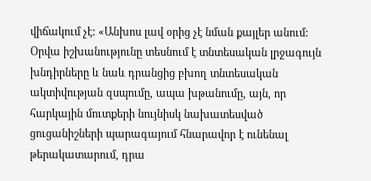վիճակում չէ: «Անխոս լավ օրից չէ նման քայլեր անում: Օրվա իշխանությունը տեսնում է տնտեսական լրջագույն խնդիրները և նաև դրանցից բխող տնտեսական ակտիվության զսպումը, ապա խթանումը, այն, որ հարկային մուտքերի նույնիսկ նախատեսված ցուցանիշների պարագայում հնարավոր է ունենալ թերակատարում, դրա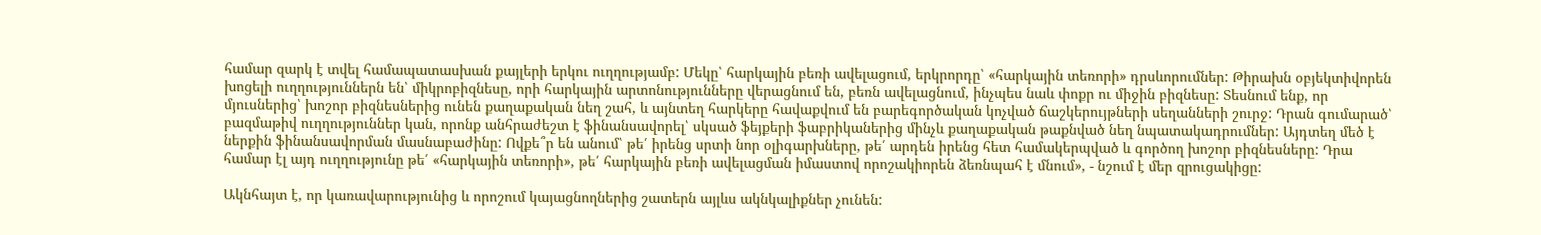համար զարկ է տվել համապատասխան քայլերի երկու ուղղությամբ: Մեկը՝ հարկային բեռի ավելացում, երկրորդը՝ «հարկային տեռորի» դրսևորումներ: Թիրախն օբյեկտիվորեն խոցելի ուղղություններն են՝ միկրոբիզնեսը, որի հարկային արտոնությունները վերացնում են, բեռն ավելացնում, ինչպես նաև փոքր ու միջին բիզնեսը: Տեսնում ենք, որ մյուսներից՝ խոշոր բիզնեսներից ունեն քաղաքական նեղ շահ, և այնտեղ հարկերը հավաքվում են բարեգործական կոչված ճաշկերույթների սեղանների շուրջ: Դրան գումարած՝ բազմաթիվ ուղղություններ կան, որոնք անհրաժեշտ է ֆինանսավորել՝ սկսած ֆեյքերի ֆաբրիկաներից մինչև քաղաքական թաքնված նեղ նպատակադրումներ: Այդտեղ մեծ է ներքին ֆինանսավորման մասնաբաժինը: Ովքե՞ր են անում՝ թե՛ իրենց սրտի նոր օլիգարխները, թե՛ արդեն իրենց հետ համակերպված և գործող խոշոր բիզնեսները: Դրա համար էլ այդ ուղղությունը թե՛ «հարկային տեռորի», թե՛ հարկային բեռի ավելացման իմաստով որոշակիորեն ձեռնպահ է մնում», - նշում է մեր զրուցակիցը:

Ակնհայտ է, որ կառավարությունից և որոշում կայացնողներից շատերն այլևս ակնկալիքներ չունեն: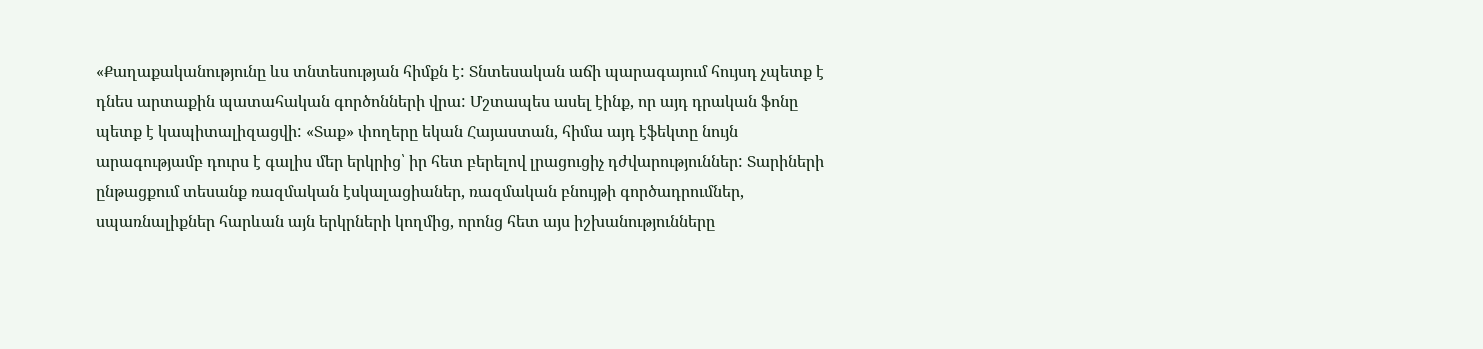«Քաղաքականությունը ևս տնտեսության հիմքն է: Տնտեսական աճի պարագայում հույսդ չպետք է դնես արտաքին պատահական գործոնների վրա: Մշտապես ասել էինք, որ այդ դրական ֆոնը պետք է կապիտալիզացվի: «Տաք» փողերը եկան Հայաստան, հիմա այդ էֆեկտը նույն արագությամբ դուրս է գալիս մեր երկրից՝ իր հետ բերելով լրացուցիչ դժվարություններ: Տարիների ընթացքում տեսանք ռազմական էսկալացիաներ, ռազմական բնույթի գործադրումներ, սպառնալիքներ հարևան այն երկրների կողմից, որոնց հետ այս իշխանությունները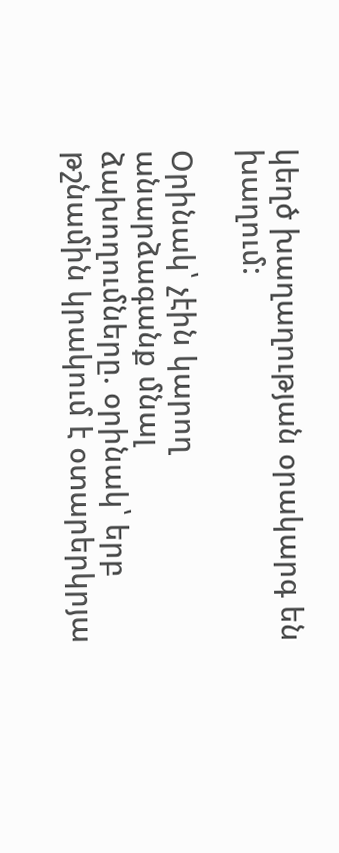կեղծ խաղաղության օրակարգ են խաղում:

Օրինակ՝ չէին կարող անարձագանք մնալ ձախողումները. օրինակ՝ երբ թշնամին կրակում է օտարերկրյա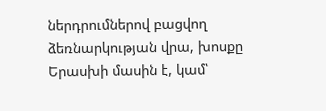ներդրումներով բացվող ձեռնարկության վրա, խոսքը Երասխի մասին է, կամ՝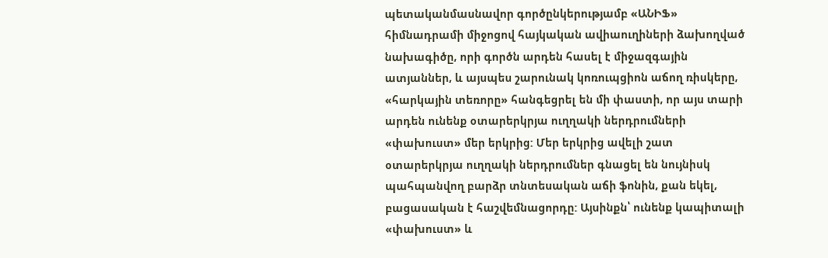պետականմասնավոր գործընկերությամբ «ԱՆԻՖ» հիմնադրամի միջոցով հայկական ավիաուղիների ձախողված նախագիծը, որի գործն արդեն հասել է միջազգային ատյաններ, և այսպես շարունակ կոռուպցիոն աճող ռիսկերը, «հարկային տեռորը» հանգեցրել են մի փաստի, որ այս տարի արդեն ունենք օտարերկրյա ուղղակի ներդրումների «փախուստ» մեր երկրից: Մեր երկրից ավելի շատ օտարերկրյա ուղղակի ներդրումներ գնացել են նույնիսկ պահպանվող բարձր տնտեսական աճի ֆոնին, քան եկել, բացասական է հաշվեմնացորդը: Այսինքն՝ ունենք կապիտալի «փախուստ» և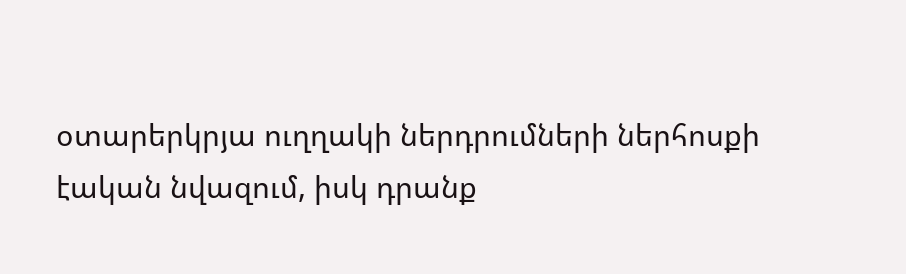օտարերկրյա ուղղակի ներդրումների ներհոսքի էական նվազում, իսկ դրանք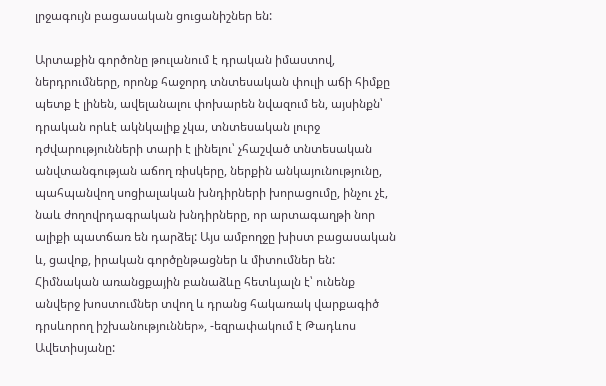լրջագույն բացասական ցուցանիշներ են:

Արտաքին գործոնը թուլանում է դրական իմաստով, ներդրումները, որոնք հաջորդ տնտեսական փուլի աճի հիմքը պետք է լինեն, ավելանալու փոխարեն նվազում են, այսինքն՝ դրական որևէ ակնկալիք չկա, տնտեսական լուրջ դժվարությունների տարի է լինելու՝ չհաշված տնտեսական անվտանգության աճող ռիսկերը, ներքին անկայունությունը, պահպանվող սոցիալական խնդիրների խորացումը, ինչու չէ, նաև ժողովրդագրական խնդիրները, որ արտագաղթի նոր ալիքի պատճառ են դարձել: Այս ամբողջը խիստ բացասական և, ցավոք, իրական գործընթացներ և միտումներ են: Հիմնական առանցքային բանաձևը հետևյալն է՝ ունենք անվերջ խոստումներ տվող և դրանց հակառակ վարքագիծ դրսևորող իշխանություններ», -եզրափակում է Թադևոս Ավետիսյանը: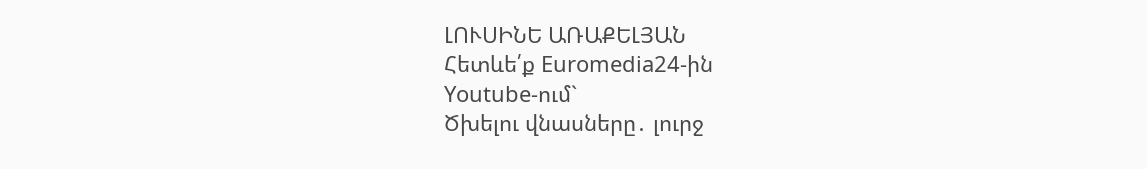ԼՈՒՍԻՆԵ ԱՌԱՔԵԼՅԱՆ
Հետևե՛ք Euromedia24-ին
Youtube-ում`
Ծխելու վնասները․ լուրջ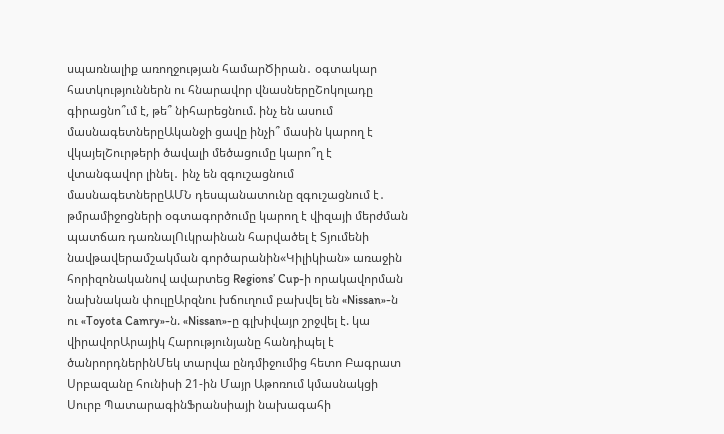սպառնալիք առողջության համարԾիրան․ օգտակար հատկություններն ու հնարավոր վնասներըՇոկոլադը գիրացնո՞ւմ է, թե՞ նիհարեցնում. ինչ են ասում մասնագետներըԱկանջի ցավը ինչի՞ մասին կարող է վկայելՇուրթերի ծավալի մեծացումը կարո՞ղ է վտանգավոր լինել․ ինչ են զգուշացնում մասնագետներըԱՄՆ դեսպանատունը զգուշացնում է․ թմրամիջոցների օգտագործումը կարող է վիզայի մերժման պատճառ դառնալՈւկրաինան հարվածել է Տյումենի նավթավերամշակման գործարանին«Կիլիկիան» առաջին հորիզոնականով ավարտեց Regions’ Cup-ի որակավորման նախնական փուլըԱրզնու խճուղում բախվել են «Nissan»-ն ու «Toyota Camry»-ն. «Nissan»-ը գլխիվայր շրջվել է. կա վիրավորԱրայիկ Հարությունյանը հանդիպել է ծանրորդներինՄեկ տարվա ընդմիջումից հետո Բագրատ Սրբազանը հունիսի 21-ին Մայր Աթոռում կմասնակցի Սուրբ ՊատարագինՖրանսիայի նախագահի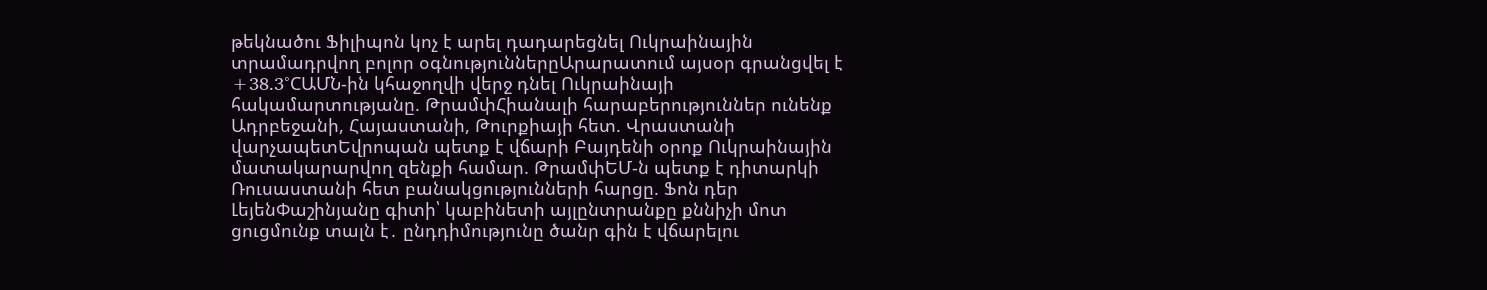թեկնածու Ֆիլիպոն կոչ է արել դադարեցնել Ուկրաինային տրամադրվող բոլոր օգնություններըԱրարատում այսօր գրանցվել է +38.3°CԱՄՆ-ին կհաջողվի վերջ դնել Ուկրաինայի հակամարտությանը. ԹրամփՀիանալի հարաբերություններ ունենք Ադրբեջանի, Հայաստանի, Թուրքիայի հետ. Վրաստանի վարչապետԵվրոպան պետք է վճարի Բայդենի օրոք Ուկրաինային մատակարարվող զենքի համար. ԹրամփԵՄ-ն պետք է դիտարկի Ռուսաստանի հետ բանակցությունների հարցը. Ֆոն դեր ԼեյենՓաշինյանը գիտի՝ կաբինետի այլընտրանքը քննիչի մոտ ցուցմունք տալն է․ ընդդիմությունը ծանր գին է վճարելու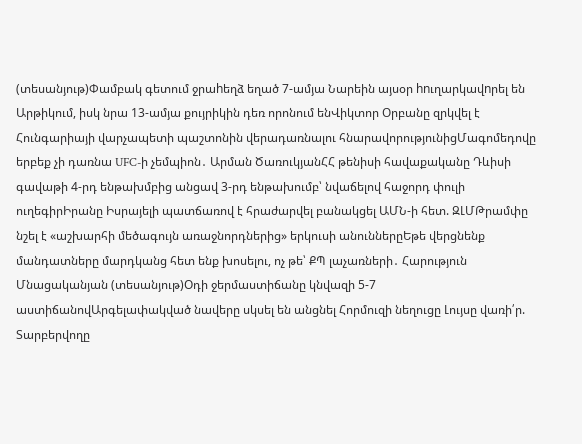(տեսանյութ)Փամբակ գետում ջրաhեղձ եղած 7-ամյա Նարեին այսօր hnւղարկավnրել են Արթիկում, իսկ նրա 13-ամյա քույրիկին դեռ որոնում ենՎիկտոր Օրբանը զրկվել է Հունգարիայի վարչապետի պաշտոնին վերադառնալու հնարավորությունիցՄագոմեդովը երբեք չի դառնա UFC-ի չեմպիոն․ Արման ԾառուկյանՀՀ թենիսի հավաքականը Դևիսի գավաթի 4-րդ ենթախմբից անցավ 3-րդ ենթախումբ՝ նվաճելով հաջորդ փուլի ուղեգիրԻրանը Իսրայելի պատճառով է հրաժարվել բանակցել ԱՄՆ-ի հետ. ԶԼՄԹրամփը նշել է «աշխարհի մեծագույն առաջնորդներից» երկուսի անուններըԵթե վերցնենք մանդատները մարդկանց հետ ենք խոսելու, ոչ թե՝ ՔՊ լաչառների․ Հարություն Մնացականյան (տեսանյութ)Oդի ջերմաստիճանը կնվազի 5-7 աստիճանովԱրգելափակված նավերը սկսել են անցնել Հորմուզի նեղուցը Լույսը վառի՛ր. Տարբերվողը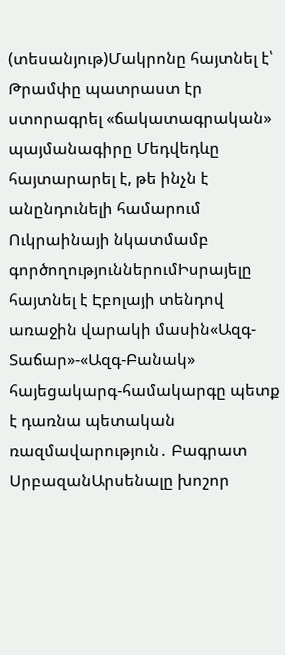(տեսանյութ)Մակրոնը հայտնել է՝ Թրամփը պատրաստ էր ստորագրել «ճակատագրական» պայմանագիրը Մեդվեդևը հայտարարել է, թե ինչն է անընդունելի համարում Ուկրաինայի նկատմամբ գործողություններումԻսրայելը հայտնել է Էբոլայի տենդով առաջին վարակի մասին«Ազգ-Տաճար»-«Ազգ-Բանակ» հայեցակարգ-համակարգը պետք է դառնա պետական ռազմավարություն․ Բագրատ ՍրբազանԱրսենալը խոշոր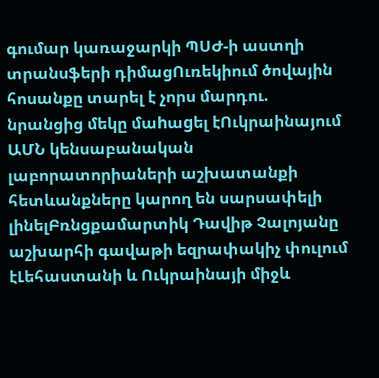գումար կառաջարկի ՊՍԺ-ի աստղի տրանսֆերի դիմացՈւռեկիում ծովային հոսանքը տարել է չորս մարդու. նրանցից մեկը մաhաgել էՈւկրաինայում ԱՄՆ կենսաբանական լաբորատորիաների աշխատանքի հետևանքները կարող են սարսափելի լինելԲռնցքամարտիկ Դավիթ Չալոյանը աշխարհի գավաթի եզրափակիչ փուլում էԼեհաստանի և Ուկրաինայի միջև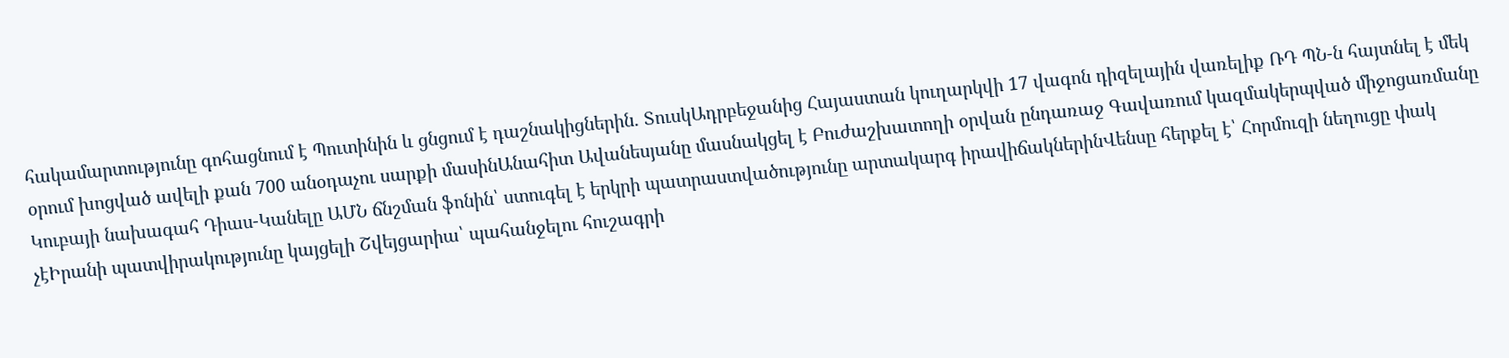հակամարտությունը գոհացնում է Պուտինին և ցնցում է դաշնակիցներին. ՏուսկԱդրբեջանից Հայաստան կուղարկվի 17 վագոն դիզելային վառելիք ՌԴ ՊՆ-ն հայտնել է մեկ օրում խոցված ավելի քան 700 անօդաչու սարքի մասինԱնահիտ Ավանեսյանը մասնակցել է Բուժաշխատողի օրվան ընդառաջ Գավառում կազմակերպված միջոցառմանը Կուբայի նախագահ Դիաս-Կանելը ԱՄՆ ճնշման ֆոնին՝ ստուգել է երկրի պատրաստվածությունը արտակարգ իրավիճակներինՎենսը հերքել է՝ Հորմուզի նեղուցը փակ չէԻրանի պատվիրակությունը կայցելի Շվեյցարիա՝ պահանջելու հուշագրի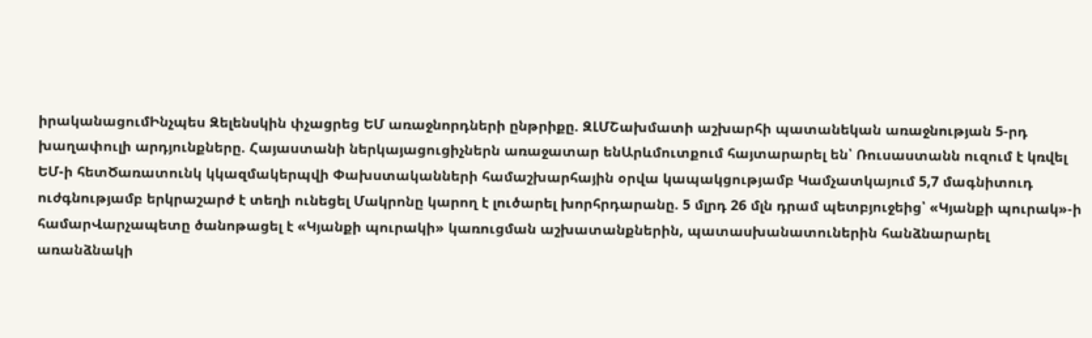իրականացումԻնչպես Զելենսկին փչացրեց ԵՄ առաջնորդների ընթրիքը. ԶԼՄՇախմատի աշխարհի պատանեկան առաջնության 5-րդ խաղափուլի արդյունքները. Հայաստանի ներկայացուցիչներն առաջատար ենԱրևմուտքում հայտարարել են՝ Ռուսաստանն ուզում է կռվել ԵՄ-ի հետԾառատունկ կկազմակերպվի Փախստականների համաշխարհային օրվա կապակցությամբ Կամչատկայում 5,7 մագնիտուդ ուժգնությամբ երկրաշարժ է տեղի ունեցել Մակրոնը կարող է լուծարել խորհրդարանը. 5 մլրդ 26 մլն դրամ պետբյուջեից՝ «Կյանքի պուրակ»-ի համարՎարչապետը ծանոթացել է «Կյանքի պուրակի» կառուցման աշխատանքներին, պատասխանատուներին հանձնարարել առանձնակի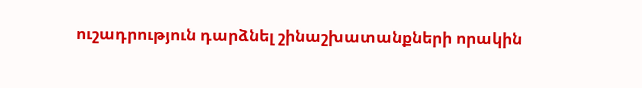ուշադրություն դարձնել շինաշխատանքների որակին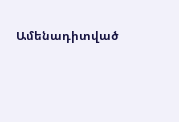Ամենադիտված